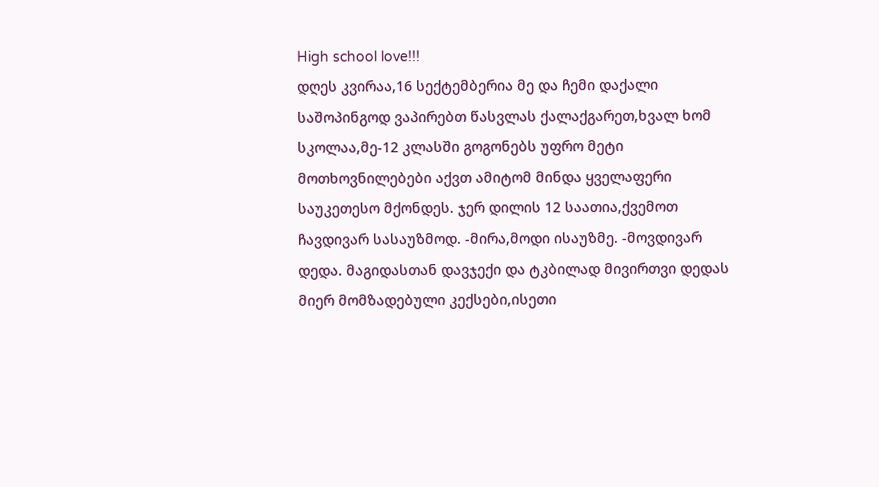High school love!!!
დღეს კვირაა,16 სექტემბერია მე და ჩემი დაქალი საშოპინგოდ ვაპირებთ წასვლას ქალაქგარეთ,ხვალ ხომ სკოლაა,მე-12 კლასში გოგონებს უფრო მეტი მოთხოვნილებები აქვთ ამიტომ მინდა ყველაფერი საუკეთესო მქონდეს. ჯერ დილის 12 საათია,ქვემოთ ჩავდივარ სასაუზმოდ. -მირა,მოდი ისაუზმე. -მოვდივარ დედა. მაგიდასთან დავჯექი და ტკბილად მივირთვი დედას მიერ მომზადებული კექსები,ისეთი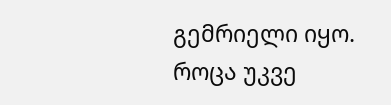გემრიელი იყო. როცა უკვე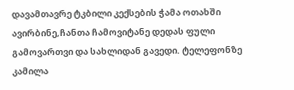დავამთავრე ტკბილი კექსების ჭამა ოთახში ავირბინე,ჩანთა ჩამოვიტანე დედას ფული გამოვართვი და სახლიდან გავედი. ტელეფონზე კამილა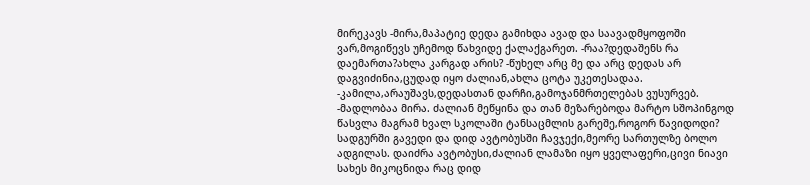მირეკავს -მირა,მაპატიე დედა გამიხდა ავად და საავადმყოფოში ვარ,მოგიწევს უჩემოდ წახვიდე ქალაქგარეთ. -რაა?დედაშენს რა დაემართა?ახლა კარგად არის? -წუხელ არც მე და არც დედას არ დაგვიძინია,ცუდად იყო ძალიან,ახლა ცოტა უკეთესადაა. -კამილა,არაუშავს,დედასთან დარჩი,გამოჯანმრთელებას ვუსურვებ. -მადლობაა მირა. ძალიან მეწყინა და თან მეზარებოდა მარტო სშოპინგოდ წასვლა მაგრამ ხვალ სკოლაში ტანსაცმლის გარეშე,როგორ წავიდოდი? სადგურში გავედი და დიდ ავტობუსში ჩავჯექი,მეორე სართულზე ბოლო ადგილას. დაიძრა ავტობუსი,ძალიან ლამაზი იყო ყველაფერი,ცივი ნიავი სახეს მიკოცნიდა რაც დიდ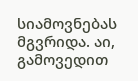სიამოვნებას მგვრიდა. აი, გამოვედით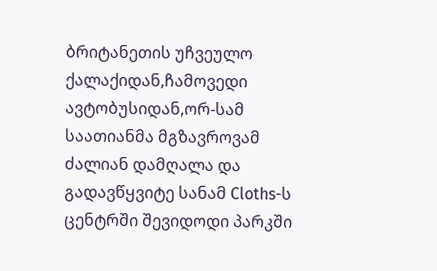ბრიტანეთის უჩვეულო ქალაქიდან,ჩამოვედი ავტობუსიდან,ორ-სამ საათიანმა მგზავროვამ ძალიან დამღალა და გადავწყვიტე სანამ Cloths-ს ცენტრში შევიდოდი პარკში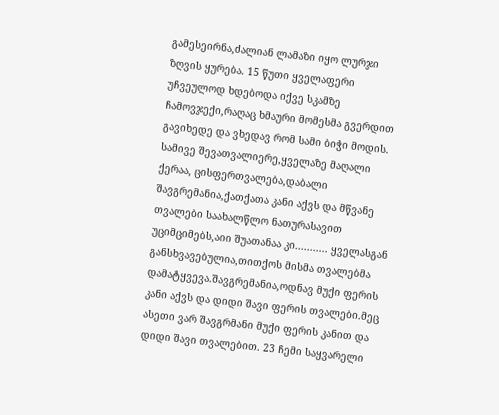გამესეირნა,ძალიან ლამაზი იყო ლურჯი ზღვის ყურება. 15 წუთი ყველაფერი უჩვეულოდ ხდებოდა იქვე სკამზე ჩამოვჯექი,რაღაც ხმაური მომესმა გვერდით გავიხედე და ვხედავ რომ სამი ბიჭი მოდის. სამივე შევათვალიერე,ყველაზე მაღალი ქერაა, ცისფერთვალება,დაბალი შავგრემანია,ქათქათა კანი აქვს და მწვანე თვალები საახალწლო ნათურასავით უციმციმებს,აიი შუათანაა კი........... ყველასგან განსხვავებულია,თითქოს მისმა თვალებმა დამატყვევა.შავგრემანია,ოდნავ მუქი ფერის კანი აქვს და დიდი შავი ფერის თვალები.მეც ასეთი ვარ შავგრმანი მუქი ფერის კანით და დიდი შავი თვალებით. 23 ჩემი საყვარელი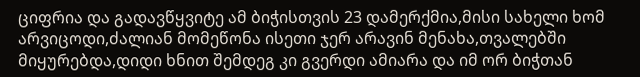ციფრია და გადავწყვიტე ამ ბიჭისთვის 23 დამერქმია,მისი სახელი ხომ არვიცოდი,ძალიან მომეწონა ისეთი ჯერ არავინ მენახა,თვალებში მიყურებდა,დიდი ხნით შემდეგ კი გვერდი ამიარა და იმ ორ ბიჭთან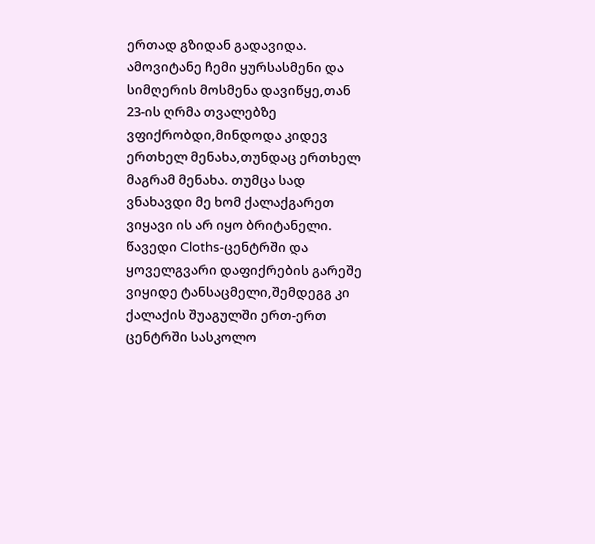ერთად გზიდან გადავიდა. ამოვიტანე ჩემი ყურსასმენი და სიმღერის მოსმენა დავიწყე,თან 23-ის ღრმა თვალებზე ვფიქრობდი,მინდოდა კიდევ ერთხელ მენახა,თუნდაც ერთხელ მაგრამ მენახა. თუმცა სად ვნახავდი მე ხომ ქალაქგარეთ ვიყავი ის არ იყო ბრიტანელი. წავედი Cloths-ცენტრში და ყოველგვარი დაფიქრების გარეშე ვიყიდე ტანსაცმელი,შემდეგგ კი ქალაქის შუაგულში ერთ-ერთ ცენტრში სასკოლო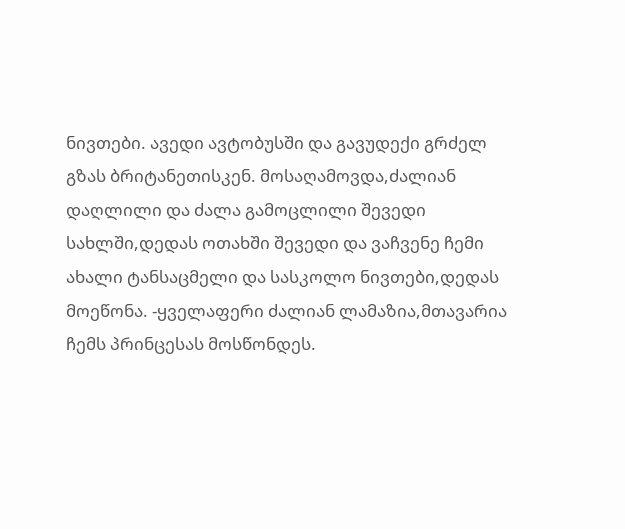ნივთები. ავედი ავტობუსში და გავუდექი გრძელ გზას ბრიტანეთისკენ. მოსაღამოვდა,ძალიან დაღლილი და ძალა გამოცლილი შევედი სახლში,დედას ოთახში შევედი და ვაჩვენე ჩემი ახალი ტანსაცმელი და სასკოლო ნივთები,დედას მოეწონა. -ყველაფერი ძალიან ლამაზია,მთავარია ჩემს პრინცესას მოსწონდეს.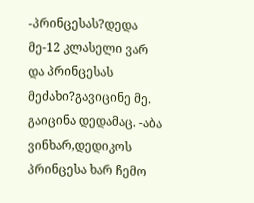-პრინცესას?დედა მე-12 კლასელი ვარ და პრინცესას მეძახი?გავიცინე მე. გაიცინა დედამაც. -აბა ვინხარ,დედიკოს პრინცესა ხარ ჩემო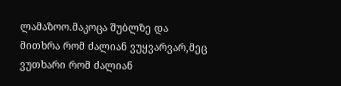ლამაზოო.მაკოცა შუბლზე და მითხრა რომ ძალიან ვუყვარვარ,მეც ვუთხარი რომ ძალიან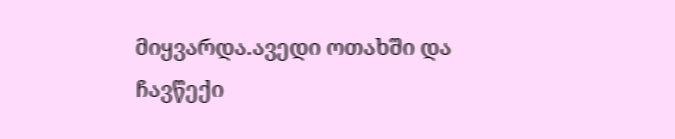მიყვარდა.ავედი ოთახში და ჩავწექი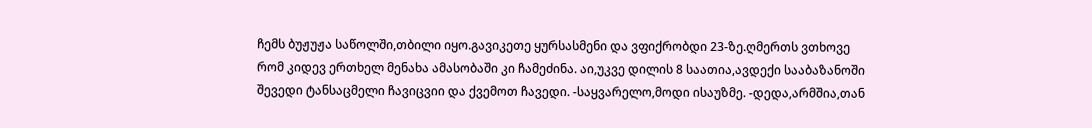ჩემს ბუჟუჟა საწოლში,თბილი იყო.გავიკეთე ყურსასმენი და ვფიქრობდი 23-ზე.ღმერთს ვთხოვე რომ კიდევ ერთხელ მენახა ამასობაში კი ჩამეძინა. აი,უკვე დილის 8 საათია,ავდექი სააბაზანოში შევედი ტანსაცმელი ჩავიცვიი და ქვემოთ ჩავედი. -საყვარელო,მოდი ისაუზმე. -დედა,არმშია,თან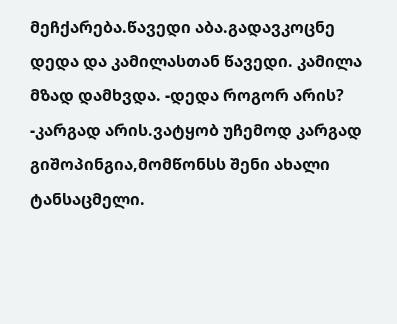მეჩქარება.წავედი აბა.გადავკოცნე დედა და კამილასთან წავედი. კამილა მზად დამხვდა. -დედა როგორ არის? -კარგად არის.ვატყობ უჩემოდ კარგად გიშოპინგია,მომწონსს შენი ახალი ტანსაცმელი.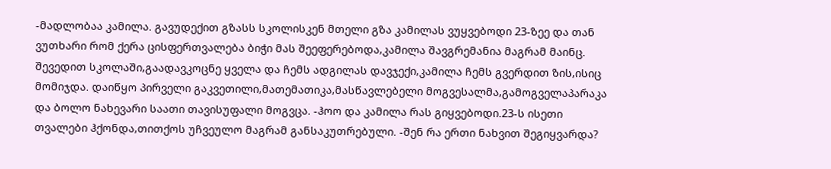-მადლობაა კამილა. გავუდექით გზასს სკოლისკენ მთელი გზა კამილას ვუყვებოდი 23-ზეე და თან ვუთხარი რომ ქერა ცისფერთვალება ბიჭი მას შეეფერებოდა,კამილა შავგრემანია მაგრამ მაინც. შევედით სკოლაში,გაადავკოცნე ყველა და ჩემს ადგილას დავჯექი,კამილა ჩემს გვერდით ზის,ისიც მომიჯდა. დაიწყო პირველი გაკვეთილი,მათემათიკა,მასწავლებელი მოგვესალმა,გამოგველაპარაკა და ბოლო ნახევარი საათი თავისუფალი მოგვცა. -ჰოო და კამილა რას გიყვებოდი.23-ს ისეთი თვალები ჰქონდა,თითქოს უჩვეულო მაგრამ განსაკუთრებული. -შენ რა ერთი ნახვით შეგიყვარდა?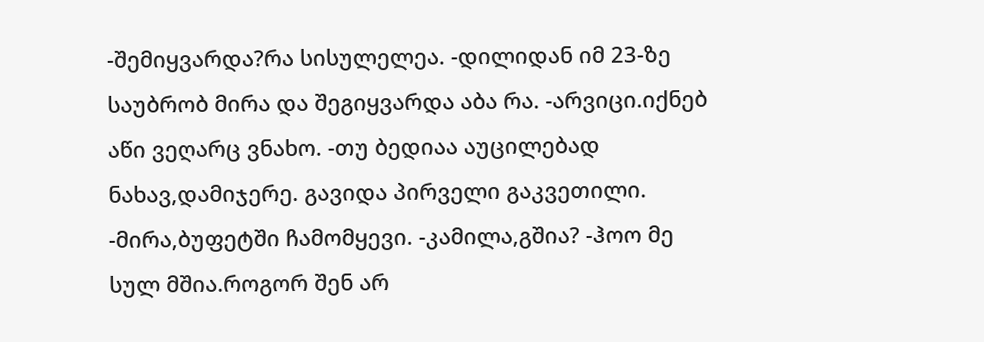-შემიყვარდა?რა სისულელეა. -დილიდან იმ 23-ზე საუბრობ მირა და შეგიყვარდა აბა რა. -არვიცი.იქნებ აწი ვეღარც ვნახო. -თუ ბედიაა აუცილებად ნახავ,დამიჯერე. გავიდა პირველი გაკვეთილი. -მირა,ბუფეტში ჩამომყევი. -კამილა,გშია? -ჰოო მე სულ მშია.როგორ შენ არ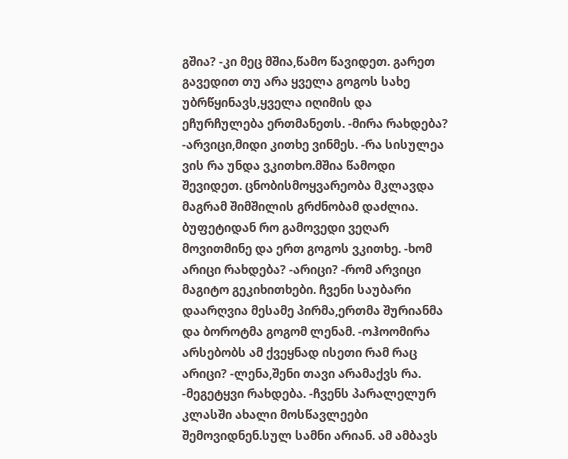გშია? -კი მეც მშია,წამო წავიდეთ. გარეთ გავედით თუ არა ყველა გოგოს სახე უბრწყინავს,ყველა იღიმის და ეჩურჩულება ერთმანეთს. -მირა რახდება? -არვიცი,მიდი კითხე ვინმეს. -რა სისულეა ვის რა უნდა ვკითხო.მშია წამოდი შევიდეთ. ცნობისმოყვარეობა მკლავდა მაგრამ შიმშილის გრძნობამ დაძლია. ბუფეტიდან რო გამოვედი ვეღარ მოვითმინე და ერთ გოგოს ვკითხე. -ხომ არიცი რახდება? -არიცი? -რომ არვიცი მაგიტო გეკიხითხები. ჩვენი საუბარი დაარღვია მესამე პირმა,ერთმა შურიანმა და ბოროტმა გოგომ ლენამ. -ოჰოომირა არსებობს ამ ქვეყნად ისეთი რამ რაც არიცი? -ლენა,შენი თავი არამაქვს რა. -მეგეტყვი რახდება. -ჩვენს პარალელურ კლასში ახალი მოსწავლეები შემოვიდნენ.სულ სამნი არიან. ამ ამბავს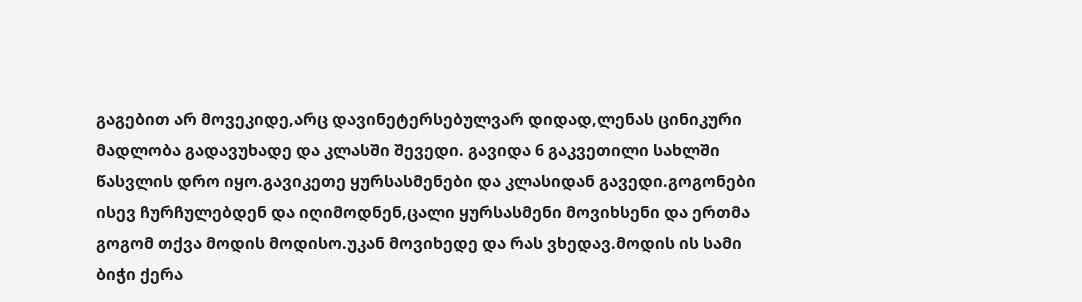გაგებით არ მოვეკიდე,არც დავინეტერსებულვარ დიდად,ლენას ცინიკური მადლობა გადავუხადე და კლასში შევედი. გავიდა 6 გაკვეთილი სახლში წასვლის დრო იყო.გავიკეთე ყურსასმენები და კლასიდან გავედი.გოგონები ისევ ჩურჩულებდენ და იღიმოდნენ,ცალი ყურსასმენი მოვიხსენი და ერთმა გოგომ თქვა მოდის მოდისო.უკან მოვიხედე და რას ვხედავ.მოდის ის სამი ბიჭი ქერა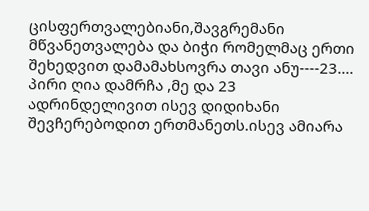ცისფერთვალებიანი,შავგრემანი მწვანეთვალება და ბიჭი რომელმაც ერთი შეხედვით დამამახსოვრა თავი ანუ----23.... პირი ღია დამრჩა ,მე და 23 ადრინდელივით ისევ დიდიხანი შევჩერებოდით ერთმანეთს.ისევ ამიარა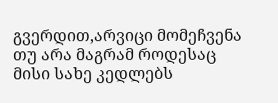გვერდით,არვიცი მომეჩვენა თუ არა მაგრამ როდესაც მისი სახე კედლებს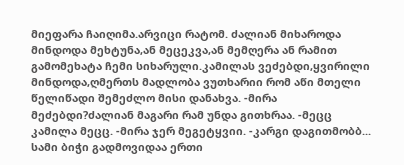მიეფარა ჩაიღიმა.არვიცი რატომ. ძალიან მიხაროდა მინდოდა მეხტუნა,ან მეცეკვა,ან მემღერა ან რამით გამომეხატა ჩემი სიხარული.კამილას ვეძებდი,ყვირილი მინდოდა,ღმერთს მადლობა ვუთხარიი რომ აწი მთელი წელიწადი შემეძლო მისი დანახვა. -მირა მეძებდი?ძალიან მაგარი რამ უნდა გითხრაა. -მეცც კამილა მეცც. -მირა ჯერ მეგეტყვიი. -კარგი დაგითმობბ... სამი ბიჭი გადმოვიდაა ერთი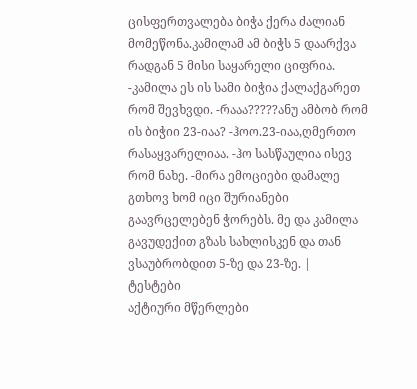ცისფერთვალება ბიჭა ქერა ძალიან მომეწონა.კამილამ ამ ბიჭს 5 დაარქვა რადგან 5 მისი საყარელი ციფრია. -კამილა ეს ის სამი ბიჭია ქალაქგარეთ რომ შევხვდი. -რააა?????ანუ ამბობ რომ ის ბიჭიი 23-იაა? -ჰოო.23-იაა,ღმერთო რასაყვარელიაა. -ჰო სასწაულია ისევ რომ ნახე. -მირა ემოციები დამალე გთხოვ ხომ იცი შურიანები გაავრცელებენ ჭორებს. მე და კამილა გავუდექით გზას სახლისკენ და თან ვსაუბრობდით 5-ზე და 23-ზე. |
ტესტები
აქტიური მწერლები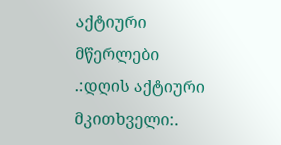აქტიური მწერლები
.:დღის აქტიური მკითხველი:.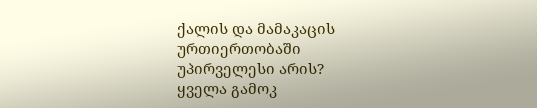ქალის და მამაკაცის ურთიერთობაში უპირველესი არის?
ყველა გამოკ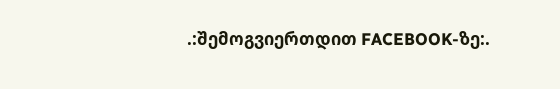.:შემოგვიერთდით FACEBOOK-ზე:.